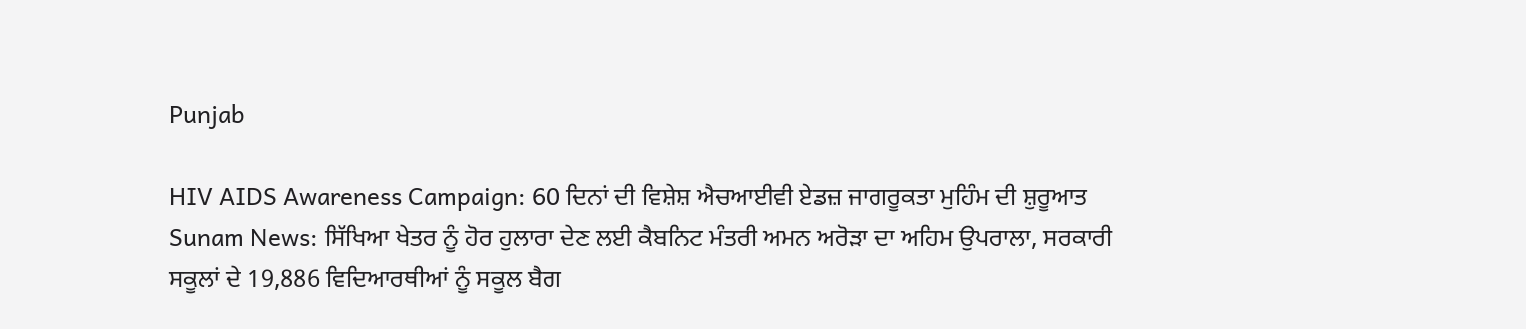Punjab

HIV AIDS Awareness Campaign: 60 ਦਿਨਾਂ ਦੀ ਵਿਸ਼ੇਸ਼ ਐਚਆਈਵੀ ਏਡਜ਼ ਜਾਗਰੂਕਤਾ ਮੁਹਿੰਮ ਦੀ ਸ਼ੁਰੂਆਤ
Sunam News: ਸਿੱਖਿਆ ਖੇਤਰ ਨੂੰ ਹੋਰ ਹੁਲਾਰਾ ਦੇਣ ਲਈ ਕੈਬਨਿਟ ਮੰਤਰੀ ਅਮਨ ਅਰੋੜਾ ਦਾ ਅਹਿਮ ਉਪਰਾਲਾ, ਸਰਕਾਰੀ ਸਕੂਲਾਂ ਦੇ 19,886 ਵਿਦਿਆਰਥੀਆਂ ਨੂੰ ਸਕੂਲ ਬੈਗ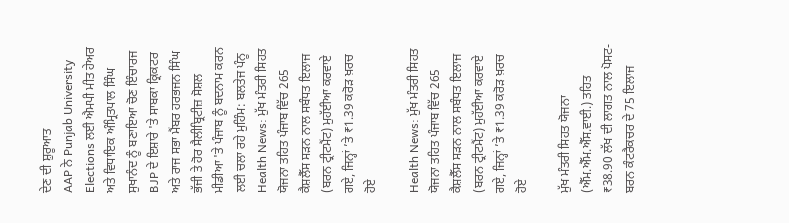ਦੇਣ ਦੀ ਸ਼ੁਰੂਆਤ
AAP ਨੇ Punjab University Elections ਲਈ ਐਮਪੀ ਮੀਤ ਹੇਅਰ ਅਤੇ ਵਿਧਾਇਕ ਅੰਮ੍ਰਿਤਪਾਲ ਸਿੰਘ ਸੁਖਾਨੰਦ ਨੂੰ ਬਣਾਇਆ ਚੋਣ ਇੰਚਾਰਜ
BJP ਦੇ ਇਸ਼ਾਰੇ 'ਤੇ ਸਾਬਕਾ ਕ੍ਰਿਕਟਰ ਅਤੇ ਰਾਜ ਸਭਾ ਮੈਂਬਰ ਹਰਭਜਨ ਸਿੰਘ ਭੱਜੀ ਤੇ ਹੋਰ ਸੈਲੀਬ੍ਰਿਟੀਜ਼ ਸੋਸ਼ਲ ਮੀਡੀਆ 'ਤੇ ਪੰਜਾਬ ਨੂੰ ਬਦਨਾਮ ਕਰਨ ਲਈ ਚਲਾ ਰਹੇ ਮੁਹਿੰਮ: ਬਲਤੇਜ ਪੰਨੂ
Health News: ਮੁੱਖ ਮੰਤਰੀ ਸਿਹਤ ਯੋਜਨਾ ਤਹਿਤ ਪੰਜਾਬ ਵਿੱਚ 265 ਕੈਸ਼ਲੈੱਸ ਸੜਨ ਨਾਲ ਸਬੰਧਤ ਇਲਾਜ (ਬਰਨ ਟ੍ਰੀਟਮੈਂਟ) ਮੁਹੱਈਆ ਕਰਵਾਏ ਗਏ, ਜਿਨ੍ਹਾਂ ’ਤੇ ₹1.39 ਕਰੋੜ ਖ਼ਰਚ ਹੋਏ

Health News: ਮੁੱਖ ਮੰਤਰੀ ਸਿਹਤ ਯੋਜਨਾ ਤਹਿਤ ਪੰਜਾਬ ਵਿੱਚ 265 ਕੈਸ਼ਲੈੱਸ ਸੜਨ ਨਾਲ ਸਬੰਧਤ ਇਲਾਜ (ਬਰਨ ਟ੍ਰੀਟਮੈਂਟ) ਮੁਹੱਈਆ ਕਰਵਾਏ ਗਏ, ਜਿਨ੍ਹਾਂ ’ਤੇ ₹1.39 ਕਰੋੜ ਖ਼ਰਚ ਹੋਏ

ਮੁੱਖ ਮੰਤਰੀ ਸਿਹਤ ਯੋਜਨਾ (ਐੱਮ.ਐੱਮ.ਐੱਸ.ਵਾਈ.) ਤਹਿਤ ₹38.90 ਲੱਖ ਦੀ ਲਾਗਤ ਨਾਲ ਪੋਸਟ-ਬਰਨ ਕੰਟਰੈਕਚਰ ਦੇ 75 ਇਲਾਜ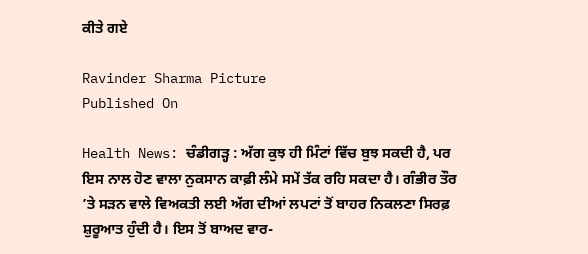ਕੀਤੇ ਗਏ

Ravinder Sharma Picture
Published On

Health News: ਚੰਡੀਗੜ੍ਹ : ਅੱਗ ਕੁਝ ਹੀ ਮਿੰਟਾਂ ਵਿੱਚ ਬੁਝ ਸਕਦੀ ਹੈ, ਪਰ ਇਸ ਨਾਲ ਹੋਣ ਵਾਲਾ ਨੁਕਸਾਨ ਕਾਫ਼ੀ ਲੰਮੇ ਸਮੇਂ ਤੱਕ ਰਹਿ ਸਕਦਾ ਹੈ। ਗੰਭੀਰ ਤੌਰ ’ਤੇ ਸੜਨ ਵਾਲੇ ਵਿਅਕਤੀ ਲਈ ਅੱਗ ਦੀਆਂ ਲਪਟਾਂ ਤੋਂ ਬਾਹਰ ਨਿਕਲਣਾ ਸਿਰਫ਼ ਸ਼ੁਰੂਆਤ ਹੁੰਦੀ ਹੈ। ਇਸ ਤੋਂ ਬਾਅਦ ਵਾਰ-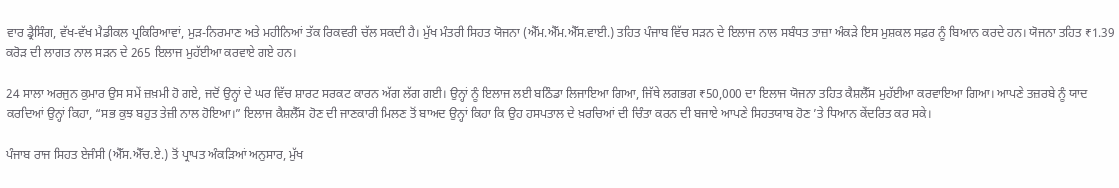ਵਾਰ ਡ੍ਰੈਸਿੰਗ, ਵੱਖ-ਵੱਖ ਮੈਡੀਕਲ ਪ੍ਰਕਿਰਿਆਵਾਂ, ਮੁੜ-ਨਿਰਮਾਣ ਅਤੇ ਮਹੀਨਿਆਂ ਤੱਕ ਰਿਕਵਰੀ ਚੱਲ ਸਕਦੀ ਹੈ। ਮੁੱਖ ਮੰਤਰੀ ਸਿਹਤ ਯੋਜਨਾ (ਐੱਮ.ਐੱਮ.ਐੱਸ.ਵਾਈ.) ਤਹਿਤ ਪੰਜਾਬ ਵਿੱਚ ਸੜਨ ਦੇ ਇਲਾਜ ਨਾਲ ਸਬੰਧਤ ਤਾਜ਼ਾ ਅੰਕੜੇ ਇਸ ਮੁਸ਼ਕਲ ਸਫ਼ਰ ਨੂੰ ਬਿਆਨ ਕਰਦੇ ਹਨ। ਯੋਜਨਾ ਤਹਿਤ ₹1.39 ਕਰੋੜ ਦੀ ਲਾਗਤ ਨਾਲ ਸੜਨ ਦੇ 265 ਇਲਾਜ ਮੁਹੱਈਆ ਕਰਵਾਏ ਗਏ ਹਨ।

24 ਸਾਲਾ ਅਰਜੁਨ ਕੁਮਾਰ ਉਸ ਸਮੇਂ ਜ਼ਖ਼ਮੀ ਹੋ ਗਏ, ਜਦੋਂ ਉਨ੍ਹਾਂ ਦੇ ਘਰ ਵਿੱਚ ਸ਼ਾਰਟ ਸਰਕਟ ਕਾਰਨ ਅੱਗ ਲੱਗ ਗਈ। ਉਨ੍ਹਾਂ ਨੂੰ ਇਲਾਜ ਲਈ ਬਠਿੰਡਾ ਲਿਜਾਇਆ ਗਿਆ, ਜਿੱਥੇ ਲਗਭਗ ₹50,000 ਦਾ ਇਲਾਜ ਯੋਜਨਾ ਤਹਿਤ ਕੈਸ਼ਲੈੱਸ ਮੁਹੱਈਆ ਕਰਵਾਇਆ ਗਿਆ। ਆਪਣੇ ਤਜ਼ਰਬੇ ਨੂੰ ਯਾਦ ਕਰਦਿਆਂ ਉਨ੍ਹਾਂ ਕਿਹਾ, “ਸਭ ਕੁਝ ਬਹੁਤ ਤੇਜ਼ੀ ਨਾਲ ਹੋਇਆ।” ਇਲਾਜ ਕੈਸ਼ਲੈੱਸ ਹੋਣ ਦੀ ਜਾਣਕਾਰੀ ਮਿਲਣ ਤੋਂ ਬਾਅਦ ਉਨ੍ਹਾਂ ਕਿਹਾ ਕਿ ਉਹ ਹਸਪਤਾਲ ਦੇ ਖ਼ਰਚਿਆਂ ਦੀ ਚਿੰਤਾ ਕਰਨ ਦੀ ਬਜਾਏ ਆਪਣੇ ਸਿਹਤਯਾਬ ਹੋਣ ’ਤੇ ਧਿਆਨ ਕੇਂਦਰਿਤ ਕਰ ਸਕੇ।

ਪੰਜਾਬ ਰਾਜ ਸਿਹਤ ਏਜੰਸੀ (ਐੱਸ.ਐੱਚ.ਏ.) ਤੋਂ ਪ੍ਰਾਪਤ ਅੰਕੜਿਆਂ ਅਨੁਸਾਰ, ਮੁੱਖ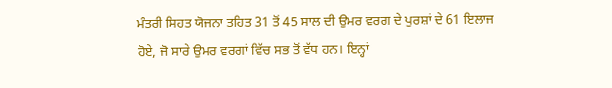ਮੰਤਰੀ ਸਿਹਤ ਯੋਜਨਾ ਤਹਿਤ 31 ਤੋਂ 45 ਸਾਲ ਦੀ ਉਮਰ ਵਰਗ ਦੇ ਪੁਰਸ਼ਾਂ ਦੇ 61 ਇਲਾਜ ਹੋਏ, ਜੋ ਸਾਰੇ ਉਮਰ ਵਰਗਾਂ ਵਿੱਚ ਸਭ ਤੋਂ ਵੱਧ ਹਨ। ਇਨ੍ਹਾਂ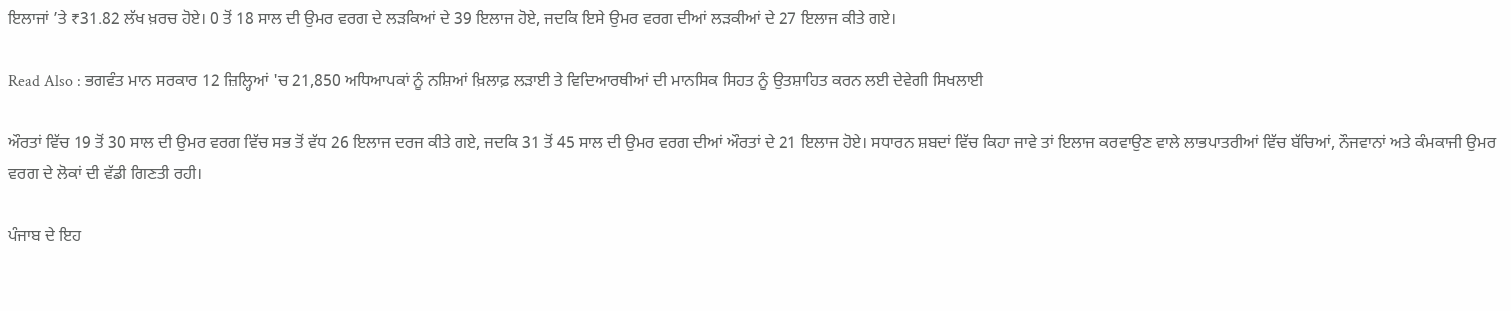ਇਲਾਜਾਂ ’ਤੇ ₹31.82 ਲੱਖ ਖ਼ਰਚ ਹੋਏ। 0 ਤੋਂ 18 ਸਾਲ ਦੀ ਉਮਰ ਵਰਗ ਦੇ ਲੜਕਿਆਂ ਦੇ 39 ਇਲਾਜ ਹੋਏ, ਜਦਕਿ ਇਸੇ ਉਮਰ ਵਰਗ ਦੀਆਂ ਲੜਕੀਆਂ ਦੇ 27 ਇਲਾਜ ਕੀਤੇ ਗਏ।

Read Also : ਭਗਵੰਤ ਮਾਨ ਸਰਕਾਰ 12 ਜ਼ਿਲ੍ਹਿਆਂ 'ਚ 21,850 ਅਧਿਆਪਕਾਂ ਨੂੰ ਨਸ਼ਿਆਂ ਖ਼ਿਲਾਫ਼ ਲੜਾਈ ਤੇ ਵਿਦਿਆਰਥੀਆਂ ਦੀ ਮਾਨਸਿਕ ਸਿਹਤ ਨੂੰ ਉਤਸ਼ਾਹਿਤ ਕਰਨ ਲਈ ਦੇਵੇਗੀ ਸਿਖਲਾਈ

ਔਰਤਾਂ ਵਿੱਚ 19 ਤੋਂ 30 ਸਾਲ ਦੀ ਉਮਰ ਵਰਗ ਵਿੱਚ ਸਭ ਤੋਂ ਵੱਧ 26 ਇਲਾਜ ਦਰਜ ਕੀਤੇ ਗਏ, ਜਦਕਿ 31 ਤੋਂ 45 ਸਾਲ ਦੀ ਉਮਰ ਵਰਗ ਦੀਆਂ ਔਰਤਾਂ ਦੇ 21 ਇਲਾਜ ਹੋਏ। ਸਧਾਰਨ ਸ਼ਬਦਾਂ ਵਿੱਚ ਕਿਹਾ ਜਾਵੇ ਤਾਂ ਇਲਾਜ ਕਰਵਾਉਣ ਵਾਲੇ ਲਾਭਪਾਤਰੀਆਂ ਵਿੱਚ ਬੱਚਿਆਂ, ਨੌਜਵਾਨਾਂ ਅਤੇ ਕੰਮਕਾਜੀ ਉਮਰ ਵਰਗ ਦੇ ਲੋਕਾਂ ਦੀ ਵੱਡੀ ਗਿਣਤੀ ਰਹੀ।

ਪੰਜਾਬ ਦੇ ਇਹ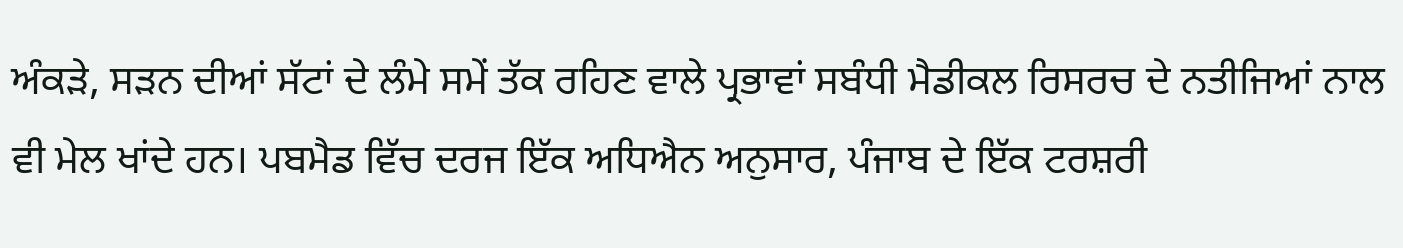ਅੰਕੜੇ, ਸੜਨ ਦੀਆਂ ਸੱਟਾਂ ਦੇ ਲੰਮੇ ਸਮੇਂ ਤੱਕ ਰਹਿਣ ਵਾਲੇ ਪ੍ਰਭਾਵਾਂ ਸਬੰਧੀ ਮੈਡੀਕਲ ਰਿਸਰਚ ਦੇ ਨਤੀਜਿਆਂ ਨਾਲ ਵੀ ਮੇਲ ਖਾਂਦੇ ਹਨ। ਪਬਮੈਡ ਵਿੱਚ ਦਰਜ ਇੱਕ ਅਧਿਐਨ ਅਨੁਸਾਰ, ਪੰਜਾਬ ਦੇ ਇੱਕ ਟਰਸ਼ਰੀ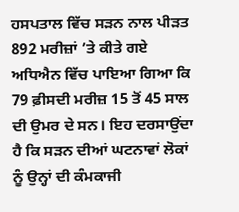ਹਸਪਤਾਲ ਵਿੱਚ ਸੜਨ ਨਾਲ ਪੀੜਤ 892 ਮਰੀਜ਼ਾਂ ’ਤੇ ਕੀਤੇ ਗਏ ਅਧਿਐਨ ਵਿੱਚ ਪਾਇਆ ਗਿਆ ਕਿ 79 ਫ਼ੀਸਦੀ ਮਰੀਜ਼ 15 ਤੋਂ 45 ਸਾਲ ਦੀ ਉਮਰ ਦੇ ਸਨ। ਇਹ ਦਰਸਾਉਂਦਾ ਹੈ ਕਿ ਸੜਨ ਦੀਆਂ ਘਟਨਾਵਾਂ ਲੋਕਾਂ ਨੂੰ ਉਨ੍ਹਾਂ ਦੀ ਕੰਮਕਾਜੀ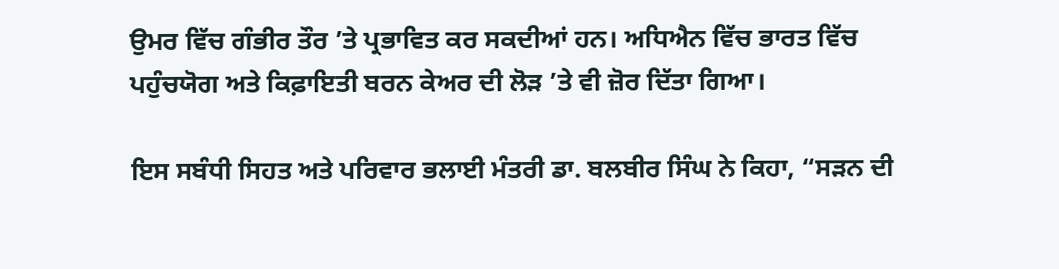ਉਮਰ ਵਿੱਚ ਗੰਭੀਰ ਤੌਰ ’ਤੇ ਪ੍ਰਭਾਵਿਤ ਕਰ ਸਕਦੀਆਂ ਹਨ। ਅਧਿਐਨ ਵਿੱਚ ਭਾਰਤ ਵਿੱਚ ਪਹੁੰਚਯੋਗ ਅਤੇ ਕਿਫ਼ਾਇਤੀ ਬਰਨ ਕੇਅਰ ਦੀ ਲੋੜ ’ਤੇ ਵੀ ਜ਼ੋਰ ਦਿੱਤਾ ਗਿਆ।

ਇਸ ਸਬੰਧੀ ਸਿਹਤ ਅਤੇ ਪਰਿਵਾਰ ਭਲਾਈ ਮੰਤਰੀ ਡਾ. ਬਲਬੀਰ ਸਿੰਘ ਨੇ ਕਿਹਾ, “ਸੜਨ ਦੀ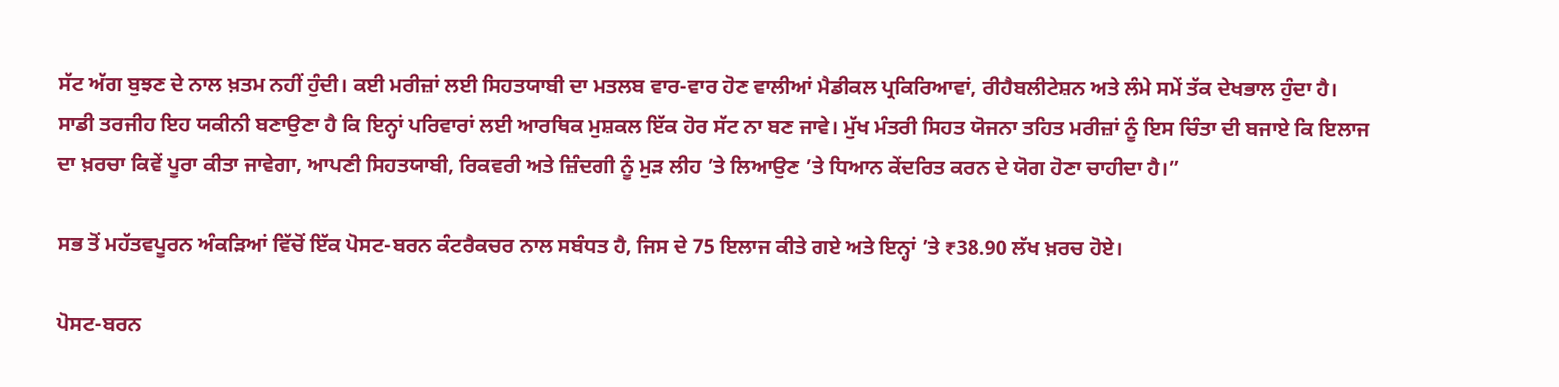ਸੱਟ ਅੱਗ ਬੁਝਣ ਦੇ ਨਾਲ ਖ਼ਤਮ ਨਹੀਂ ਹੁੰਦੀ। ਕਈ ਮਰੀਜ਼ਾਂ ਲਈ ਸਿਹਤਯਾਬੀ ਦਾ ਮਤਲਬ ਵਾਰ-ਵਾਰ ਹੋਣ ਵਾਲੀਆਂ ਮੈਡੀਕਲ ਪ੍ਰਕਿਰਿਆਵਾਂ, ਰੀਹੈਬਲੀਟੇਸ਼ਨ ਅਤੇ ਲੰਮੇ ਸਮੇਂ ਤੱਕ ਦੇਖਭਾਲ ਹੁੰਦਾ ਹੈ। ਸਾਡੀ ਤਰਜੀਹ ਇਹ ਯਕੀਨੀ ਬਣਾਉਣਾ ਹੈ ਕਿ ਇਨ੍ਹਾਂ ਪਰਿਵਾਰਾਂ ਲਈ ਆਰਥਿਕ ਮੁਸ਼ਕਲ ਇੱਕ ਹੋਰ ਸੱਟ ਨਾ ਬਣ ਜਾਵੇ। ਮੁੱਖ ਮੰਤਰੀ ਸਿਹਤ ਯੋਜਨਾ ਤਹਿਤ ਮਰੀਜ਼ਾਂ ਨੂੰ ਇਸ ਚਿੰਤਾ ਦੀ ਬਜਾਏ ਕਿ ਇਲਾਜ ਦਾ ਖ਼ਰਚਾ ਕਿਵੇਂ ਪੂਰਾ ਕੀਤਾ ਜਾਵੇਗਾ, ਆਪਣੀ ਸਿਹਤਯਾਬੀ, ਰਿਕਵਰੀ ਅਤੇ ਜ਼ਿੰਦਗੀ ਨੂੰ ਮੁੜ ਲੀਹ ’ਤੇ ਲਿਆਉਣ ’ਤੇ ਧਿਆਨ ਕੇਂਦਰਿਤ ਕਰਨ ਦੇ ਯੋਗ ਹੋਣਾ ਚਾਹੀਦਾ ਹੈ।”

ਸਭ ਤੋਂ ਮਹੱਤਵਪੂਰਨ ਅੰਕੜਿਆਂ ਵਿੱਚੋਂ ਇੱਕ ਪੋਸਟ-ਬਰਨ ਕੰਟਰੈਕਚਰ ਨਾਲ ਸਬੰਧਤ ਹੈ, ਜਿਸ ਦੇ 75 ਇਲਾਜ ਕੀਤੇ ਗਏ ਅਤੇ ਇਨ੍ਹਾਂ ’ਤੇ ₹38.90 ਲੱਖ ਖ਼ਰਚ ਹੋਏ।

ਪੋਸਟ-ਬਰਨ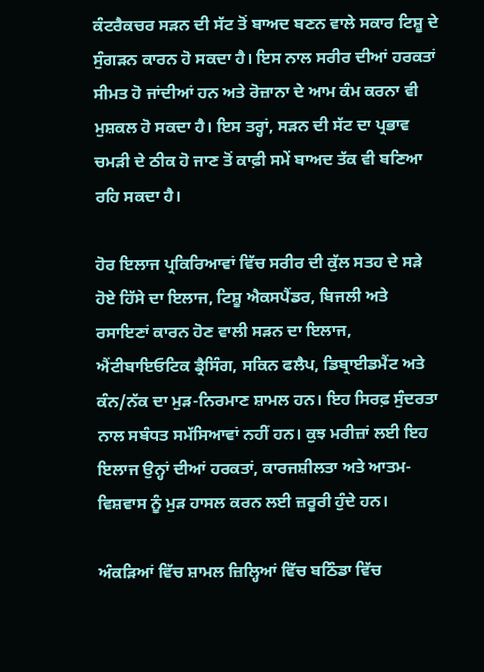ਕੰਟਰੈਕਚਰ ਸੜਨ ਦੀ ਸੱਟ ਤੋਂ ਬਾਅਦ ਬਣਨ ਵਾਲੇ ਸਕਾਰ ਟਿਸ਼ੂ ਦੇ ਸੁੰਗੜਨ ਕਾਰਨ ਹੋ ਸਕਦਾ ਹੈ। ਇਸ ਨਾਲ ਸਰੀਰ ਦੀਆਂ ਹਰਕਤਾਂ ਸੀਮਤ ਹੋ ਜਾਂਦੀਆਂ ਹਨ ਅਤੇ ਰੋਜ਼ਾਨਾ ਦੇ ਆਮ ਕੰਮ ਕਰਨਾ ਵੀ ਮੁਸ਼ਕਲ ਹੋ ਸਕਦਾ ਹੈ। ਇਸ ਤਰ੍ਹਾਂ, ਸੜਨ ਦੀ ਸੱਟ ਦਾ ਪ੍ਰਭਾਵ ਚਮੜੀ ਦੇ ਠੀਕ ਹੋ ਜਾਣ ਤੋਂ ਕਾਫ਼ੀ ਸਮੇਂ ਬਾਅਦ ਤੱਕ ਵੀ ਬਣਿਆ ਰਹਿ ਸਕਦਾ ਹੈ।

ਹੋਰ ਇਲਾਜ ਪ੍ਰਕਿਰਿਆਵਾਂ ਵਿੱਚ ਸਰੀਰ ਦੀ ਕੁੱਲ ਸਤਹ ਦੇ ਸੜੇ ਹੋਏ ਹਿੱਸੇ ਦਾ ਇਲਾਜ, ਟਿਸ਼ੂ ਐਕਸਪੈਂਡਰ, ਬਿਜਲੀ ਅਤੇ ਰਸਾਇਣਾਂ ਕਾਰਨ ਹੋਣ ਵਾਲੀ ਸੜਨ ਦਾ ਇਲਾਜ, ਐਂਟੀਬਾਇਓਟਿਕ ਡ੍ਰੈਸਿੰਗ, ਸਕਿਨ ਫਲੈਪ, ਡਿਬ੍ਰਾਈਡਮੈਂਟ ਅਤੇ ਕੰਨ/ਨੱਕ ਦਾ ਮੁੜ-ਨਿਰਮਾਣ ਸ਼ਾਮਲ ਹਨ। ਇਹ ਸਿਰਫ਼ ਸੁੰਦਰਤਾ ਨਾਲ ਸਬੰਧਤ ਸਮੱਸਿਆਵਾਂ ਨਹੀਂ ਹਨ। ਕੁਝ ਮਰੀਜ਼ਾਂ ਲਈ ਇਹ ਇਲਾਜ ਉਨ੍ਹਾਂ ਦੀਆਂ ਹਰਕਤਾਂ, ਕਾਰਜਸ਼ੀਲਤਾ ਅਤੇ ਆਤਮ-ਵਿਸ਼ਵਾਸ ਨੂੰ ਮੁੜ ਹਾਸਲ ਕਰਨ ਲਈ ਜ਼ਰੂਰੀ ਹੁੰਦੇ ਹਨ।

ਅੰਕੜਿਆਂ ਵਿੱਚ ਸ਼ਾਮਲ ਜ਼ਿਲ੍ਹਿਆਂ ਵਿੱਚ ਬਠਿੰਡਾ ਵਿੱਚ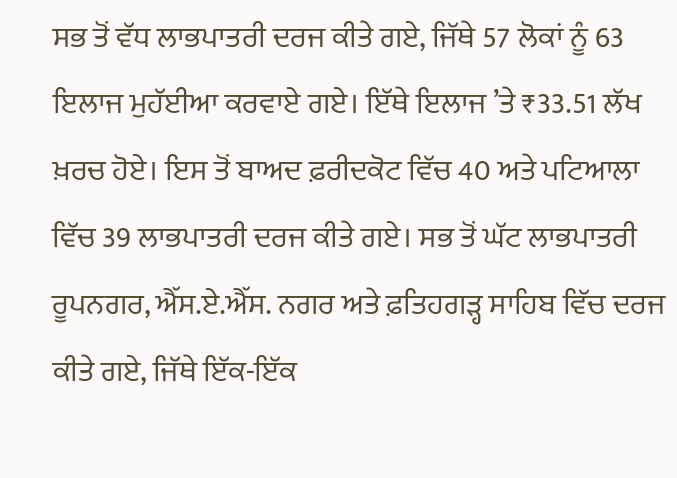ਸਭ ਤੋਂ ਵੱਧ ਲਾਭਪਾਤਰੀ ਦਰਜ ਕੀਤੇ ਗਏ, ਜਿੱਥੇ 57 ਲੋਕਾਂ ਨੂੰ 63 ਇਲਾਜ ਮੁਹੱਈਆ ਕਰਵਾਏ ਗਏ। ਇੱਥੇ ਇਲਾਜ ’ਤੇ ₹33.51 ਲੱਖ ਖ਼ਰਚ ਹੋਏ। ਇਸ ਤੋਂ ਬਾਅਦ ਫ਼ਰੀਦਕੋਟ ਵਿੱਚ 40 ਅਤੇ ਪਟਿਆਲਾ ਵਿੱਚ 39 ਲਾਭਪਾਤਰੀ ਦਰਜ ਕੀਤੇ ਗਏ। ਸਭ ਤੋਂ ਘੱਟ ਲਾਭਪਾਤਰੀ ਰੂਪਨਗਰ, ਐੱਸ.ਏ.ਐੱਸ. ਨਗਰ ਅਤੇ ਫ਼ਤਿਹਗੜ੍ਹ ਸਾਹਿਬ ਵਿੱਚ ਦਰਜ ਕੀਤੇ ਗਏ, ਜਿੱਥੇ ਇੱਕ-ਇੱਕ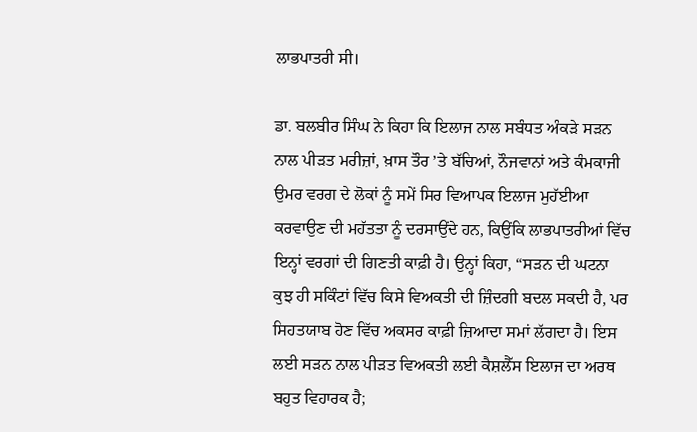ਲਾਭਪਾਤਰੀ ਸੀ।

ਡਾ. ਬਲਬੀਰ ਸਿੰਘ ਨੇ ਕਿਹਾ ਕਿ ਇਲਾਜ ਨਾਲ ਸਬੰਧਤ ਅੰਕੜੇ ਸੜਨ ਨਾਲ ਪੀੜਤ ਮਰੀਜ਼ਾਂ, ਖ਼ਾਸ ਤੌਰ ’ਤੇ ਬੱਚਿਆਂ, ਨੌਜਵਾਨਾਂ ਅਤੇ ਕੰਮਕਾਜੀ ਉਮਰ ਵਰਗ ਦੇ ਲੋਕਾਂ ਨੂੰ ਸਮੇਂ ਸਿਰ ਵਿਆਪਕ ਇਲਾਜ ਮੁਹੱਈਆ ਕਰਵਾਉਣ ਦੀ ਮਹੱਤਤਾ ਨੂੰ ਦਰਸਾਉਂਦੇ ਹਨ, ਕਿਉਂਕਿ ਲਾਭਪਾਤਰੀਆਂ ਵਿੱਚ ਇਨ੍ਹਾਂ ਵਰਗਾਂ ਦੀ ਗਿਣਤੀ ਕਾਫ਼ੀ ਹੈ। ਉਨ੍ਹਾਂ ਕਿਹਾ, “ਸੜਨ ਦੀ ਘਟਨਾ ਕੁਝ ਹੀ ਸਕਿੰਟਾਂ ਵਿੱਚ ਕਿਸੇ ਵਿਅਕਤੀ ਦੀ ਜ਼ਿੰਦਗੀ ਬਦਲ ਸਕਦੀ ਹੈ, ਪਰ ਸਿਹਤਯਾਬ ਹੋਣ ਵਿੱਚ ਅਕਸਰ ਕਾਫ਼ੀ ਜ਼ਿਆਦਾ ਸਮਾਂ ਲੱਗਦਾ ਹੈ। ਇਸ ਲਈ ਸੜਨ ਨਾਲ ਪੀੜਤ ਵਿਅਕਤੀ ਲਈ ਕੈਸ਼ਲੈੱਸ ਇਲਾਜ ਦਾ ਅਰਥ ਬਹੁਤ ਵਿਹਾਰਕ ਹੈ;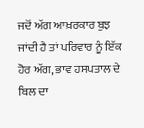ਜਦੋਂ ਅੱਗ ਆਖ਼ਰਕਾਰ ਬੁਝ ਜਾਂਦੀ ਹੈ ਤਾਂ ਪਰਿਵਾਰ ਨੂੰ ਇੱਕ ਹੋਰ ਅੱਗ, ਭਾਵ ਹਸਪਤਾਲ ਦੇ ਬਿਲ ਦਾ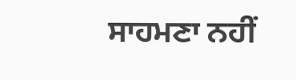ਸਾਹਮਣਾ ਨਹੀਂ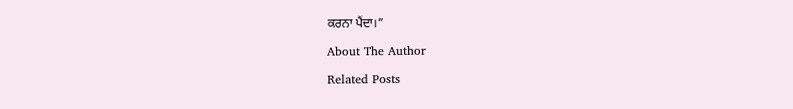ਕਰਨਾ ਪੈਂਦਾ।”

About The Author

Related Posts